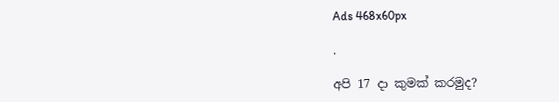Ads 468x60px

.

අපි 17 දා කුමක් කරමුද?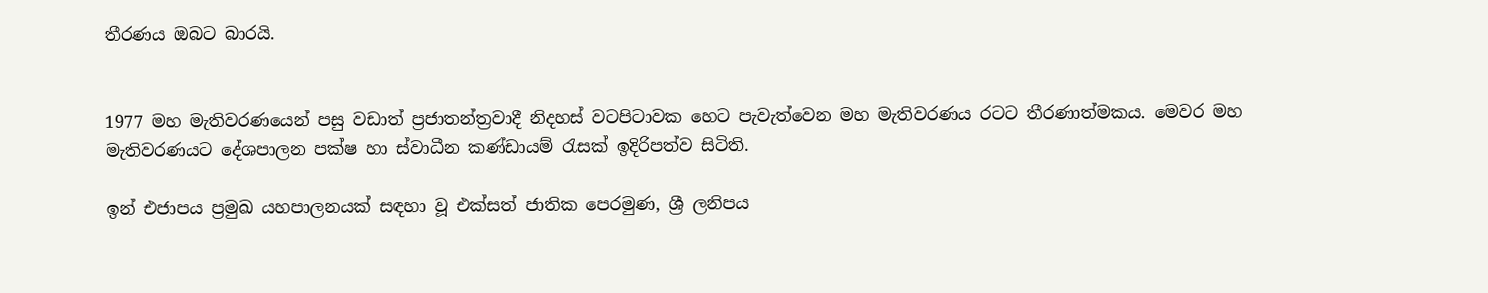තීරණය ඔබට බාරයි.


1977 මහ මැතිවරණයෙන් පසු වඩාත් ප්‍රජාතන්ත්‍රවාදී නිදහස් වටපිටාවක හෙට පැවැත්වෙන මහ මැතිවරණය රටට තීරණාත්මකය. මෙවර මහ මැතිවරණයට දේශපාලන පක්ෂ හා ස්වාධීන කණ්ඩායම් රැසක් ඉදිරිපත්ව සිටිති.

ඉන් එජාපය ප්‍රමුඛ යහපාලනයක් සඳහා වූ එක්සත් ජාතික පෙරමුණ, ශ්‍රී ලනිපය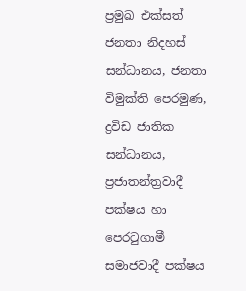ප්‍රමුඛ එක්සත් ජනතා නිදහස් සන්ධානය, ජනතා විමුක්ති පෙරමුණ, ද්‍රවිඩ ජාතික සන්ධානය, ප්‍රජාතන්ත්‍රවාදී පක්ෂය හා පෙරටුගාමී සමාජවාදී පක්ෂය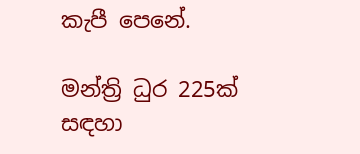කැපී පෙනේ.

මන්ත්‍රි ධුර 225ක් සඳහා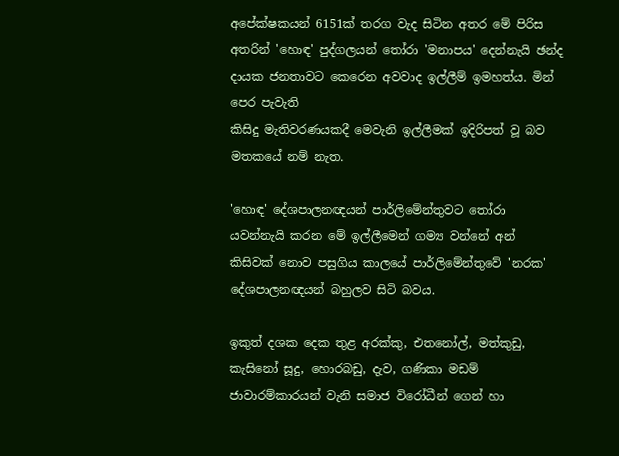අපේක්ෂකයන් 6151ක් තරග වැද සිටින අතර මේ පිරිස අතරින් 'හොඳ' පුද්ගලයන් තෝරා 'මනාපය' දෙන්නැයි ඡන්ද දායක ජනතාවට කෙරෙන අවවාද ඉල්ලීම් ඉමහත්ය. මින් පෙර පැවැති
කිසිදු මැතිවරණයකදී මෙවැනි ඉල්ලීමක් ඉදිරිපත් වූ බව මතකයේ නම් නැත.

'හොඳ' දේශපාලනඥයන් පාර්ලිමේන්තුවට තෝරා යවන්නැයි කරන මේ ඉල්ලීමෙන් ගම්‍ය වන්නේ අන් කිසිවක් නොව පසුගිය කාලයේ පාර්ලිමේන්තුවේ 'නරක' දේශපාලනඥයන් බහුලව සිටි බවය.

ඉකුත් දශක දෙක තුළ අරක්කු, එතනෝල්, මත්කුඩු, කැසිනෝ සූදු, හොරබඩු, දැව, ගණිකා මඩම් ජාවාරම්කාරයන් වැනි සමාජ විරෝධීන් ගෙන් හා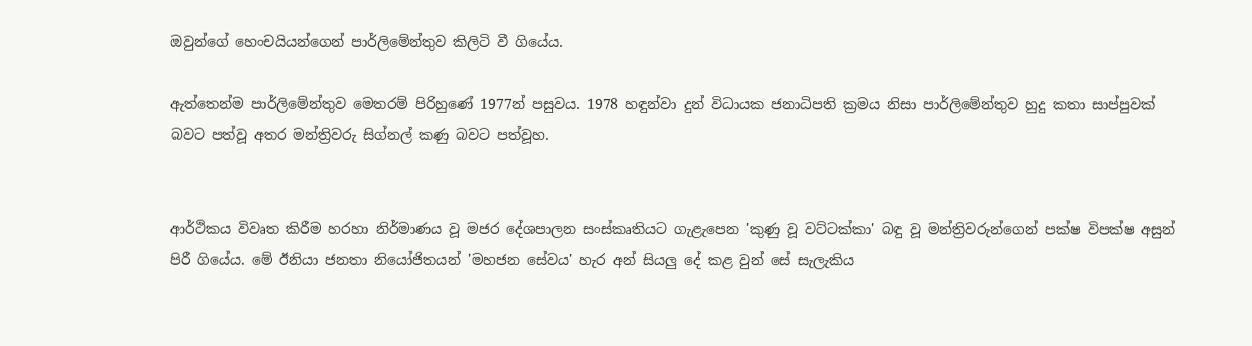ඔවුන්ගේ හෙංචයියන්ගෙන් පාර්ලිමේන්තුව කිලිටි වී ගියේය.

ඇත්තෙන්ම පාර්ලිමේන්තුව මෙතරම් පිරිහුණේ 1977න් පසුවය. 1978 හඳුන්වා දුන් විධායක ජනාධිපති ක්‍රමය නිසා පාර්ලිමේන්තුව හුදු කතා සාප්පුවක් බවට පත්වූ අතර මන්ත්‍රිවරු සිග්නල් කණු බවට පත්වූහ.


ආර්ථිකය විවෘත කිරීම හරහා නිර්මාණය වූ මජර දේශපාලන සංස්කෘතියට ගැළැපෙන 'කුණු වූ වට්ටක්කා' බඳු වූ මන්ත්‍රිවරුන්ගෙන් පක්ෂ විපක්ෂ අසුන් පිරී ගියේය. මේ ඊනියා ජනතා නියෝජිතයන් 'මහජන සේවය' හැර අන් සියලු දේ කළ වුන් සේ සැලැකිය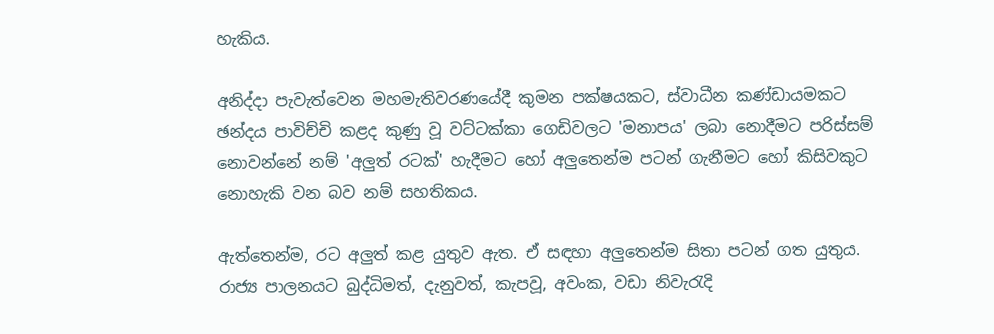හැකිය.

අනිද්දා පැවැත්වෙන මහමැතිවරණයේදී කුමන පක්ෂයකට, ස්වාධීන කණ්ඩායමකට ඡන්දය පාවිච්චි කළද කුණු වූ වට්ටක්කා ගෙඩිවලට 'මනාපය' ලබා නොදීමට පරිස්සම් නොවන්නේ නම් 'අලුත් රටක්' හැදීමට හෝ අලුතෙන්ම පටන් ගැනීමට හෝ කිසිවකුට නොහැකි වන බව නම් සහතිකය.

ඇත්තෙන්ම, රට අලුත් කළ යුතුව ඇත. ඒ සඳහා අලුතෙන්ම සිතා පටන් ගත යුතුය. රාජ්‍ය පාලනයට බුද්ධිමත්, දැනුවත්, කැපවූ, අවංක, වඩා නිවැරැදි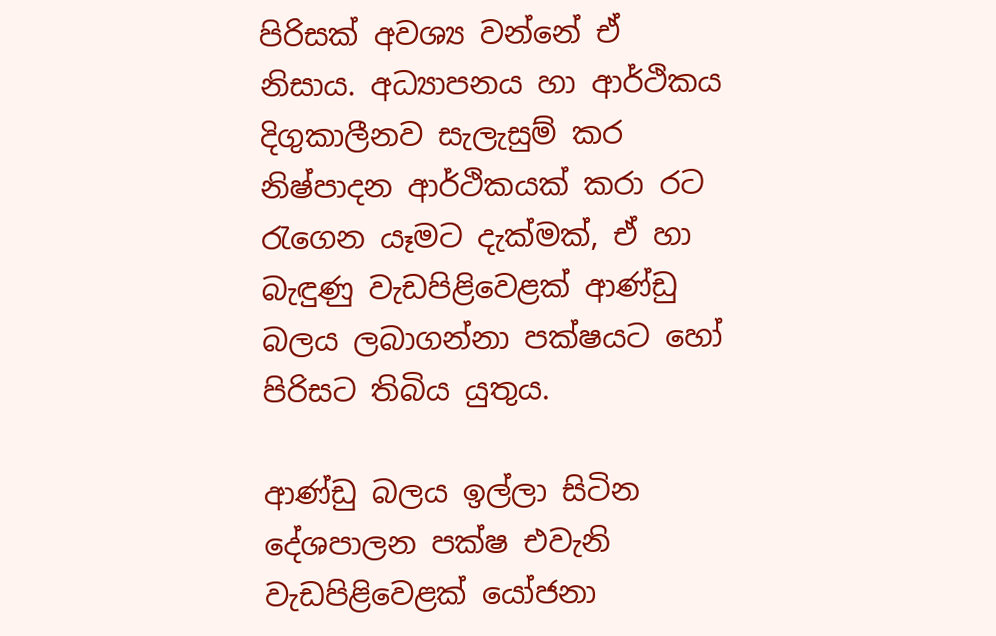පිරිසක් අවශ්‍ය වන්නේ ඒ නිසාය. අධ්‍යාපනය හා ආර්ථිකය දිගුකාලීනව සැලැසුම් කර නිෂ්පාදන ආර්ථිකයක් කරා රට රැගෙන යෑමට දැක්මක්, ඒ හා බැඳුණු වැඩපිළිවෙළක් ආණ්ඩු බලය ලබාගන්නා පක්ෂයට හෝ පිරිසට තිබිය යුතුය.

ආණ්ඩු බලය ඉල්ලා සිටින දේශපාලන පක්ෂ එවැනි වැඩපිළිවෙළක් යෝජනා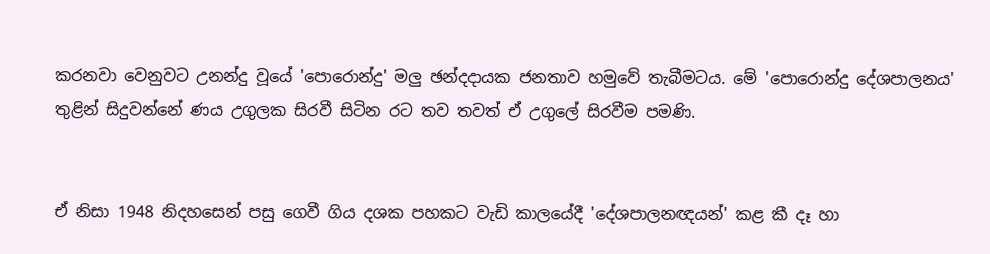කරනවා වෙනුවට උනන්දු වූයේ 'පොරොන්දු' මලු ඡන්දදායක ජනතාව හමුවේ තැබීමටය. මේ 'පොරොන්දු දේශපාලනය' තුළින් සිදුවන්නේ ණය උගුලක සිරවී සිටින රට තව තවත් ඒ උගුලේ සිරවීම පමණි.


ඒ නිසා 1948 නිදහසෙන් පසු ගෙවී ගිය දශක පහකට වැඩි කාලයේදී 'දේශපාලනඥයන්' කළ කී දෑ හා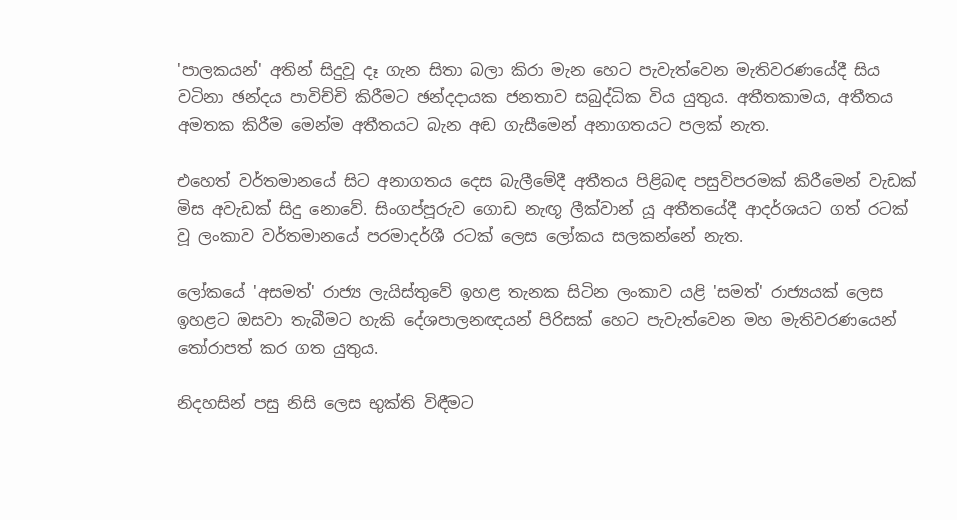'පාලකයන්' අතින් සිදුවූ දෑ ගැන සිතා බලා කිරා මැන හෙට පැවැත්වෙන මැතිවරණයේදී සිය වටිනා ඡන්දය පාවිච්චි කිරීමට ඡන්දදායක ජනතාව සබුද්ධික විය යුතුය. අතීතකාමය, අතීතය අමතක කිරීම මෙන්ම අතීතයට බැන අඬ ගැසීමෙන් අනාගතයට පලක් නැත.

එහෙත් වර්තමානයේ සිට අනාගතය දෙස බැලීමේදී අතීතය පිළිබඳ පසුවිපරමක් කිරීමෙන් වැඩක් මිස අවැඩක් සිදු නොවේ. සිංගප්පූරුව ගොඩ නැඟූ ලීක්වාන් යූ අතීතයේදී ආදර්ශයට ගත් රටක් වූ ලංකාව වර්තමානයේ පරමාදර්ශී රටක් ලෙස ලෝකය සලකන්නේ නැත.

ලෝකයේ 'අසමත්' රාජ්‍ය ලැයිස්තුවේ ඉහළ තැනක සිටින ලංකාව යළි 'සමත්' රාජ්‍යයක් ලෙස ඉහළට ඔසවා තැබීමට හැකි දේශපාලනඥයන් පිරිසක් හෙට පැවැත්වෙන මහ මැතිවරණයෙන් තෝරාපත් කර ගත යුතුය.

නිදහසින් පසු නිසි ලෙස භුක්ති විඳීමට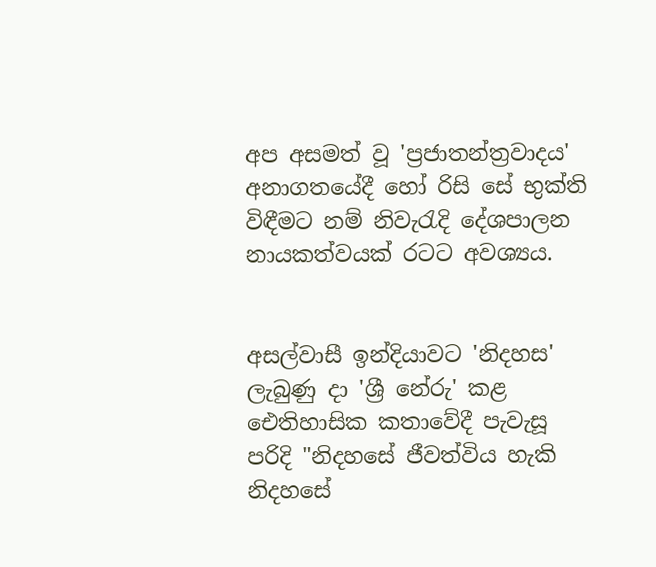අප අසමත් වූ 'ප්‍රජාතන්ත්‍රවාදය' අනාගතයේදී හෝ රිසි සේ භුක්ති විඳීමට නම් නිවැරැදි දේශපාලන නායකත්වයක් රටට අවශ්‍යය.


අසල්වාසී ඉන්දියාවට 'නිදහස' ලැබුණු දා 'ශ්‍රී නේරු' කළ ඓතිහාසික කතාවේදී පැවැසූ පරිදි "නිදහසේ ජීවත්විය හැකි නිදහසේ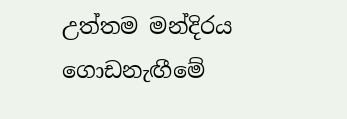උත්තම මන්දිරය ගොඩනැඟීමේ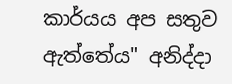කාර්යය අප සතුව ඇත්තේය" අනිද්දා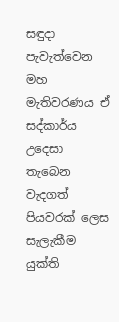සඳුදා පැවැත්වෙන මහ මැතිවරණය ඒ සද්කාර්ය උදෙසා තැබෙන වැදගත් පියවරක් ලෙස සැලැකීම යුක්ති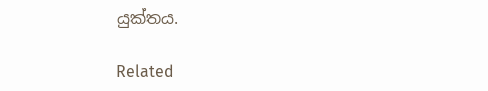යුක්තය.

Related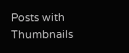Posts with Thumbnails